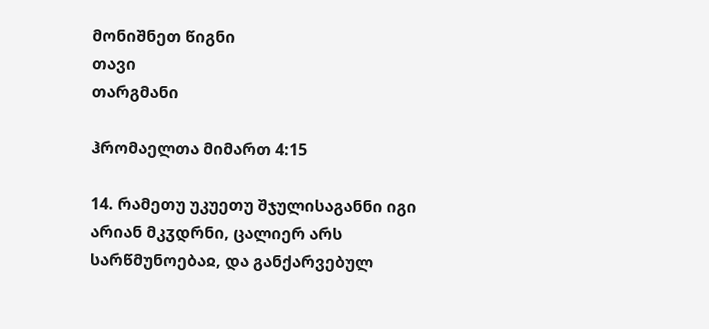მონიშნეთ წიგნი
თავი
თარგმანი

ჰრომაელთა მიმართ 4:15

14. რამეთუ უკუეთუ შჯულისაგანნი იგი არიან მკჳდრნი, ცალიერ არს სარწმუნოებაჲ, და განქარვებულ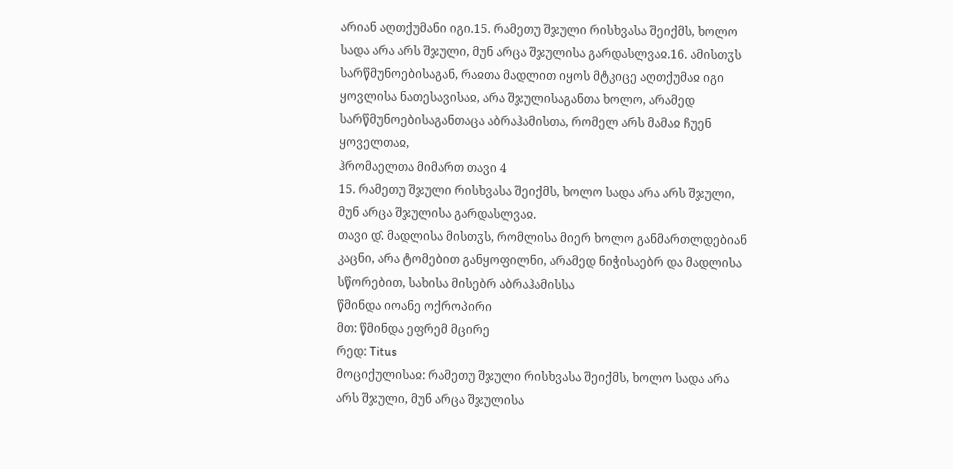არიან აღთქუმანი იგი.15. რამეთუ შჯული რისხვასა შეიქმს, ხოლო სადა არა არს შჯული, მუნ არცა შჯულისა გარდასლვაჲ.16. ამისთჳს სარწმუნოებისაგან, რაჲთა მადლით იყოს მტკიცე აღთქუმაჲ იგი ყოვლისა ნათესავისაჲ, არა შჯულისაგანთა ხოლო, არამედ სარწმუნოებისაგანთაცა აბრაჰამისთა, რომელ არს მამაჲ ჩუენ ყოველთაჲ,
ჰრომაელთა მიმართ თავი 4
15. რამეთუ შჯული რისხვასა შეიქმს, ხოლო სადა არა არს შჯული, მუნ არცა შჯულისა გარდასლვაჲ.
თავი დ̂. მადლისა მისთჳს, რომლისა მიერ ხოლო განმართლდებიან კაცნი, არა ტომებით განყოფილნი, არამედ ნიჭისაებრ და მადლისა სწორებით, სახისა მისებრ აბრაჰამისსა
წმინდა იოანე ოქროპირი
მთ: წმინდა ეფრემ მცირე
რედ: Titus
მოციქულისაჲ: რამეთუ შჯული რისხვასა შეიქმს, ხოლო სადა არა არს შჯული, მუნ არცა შჯულისა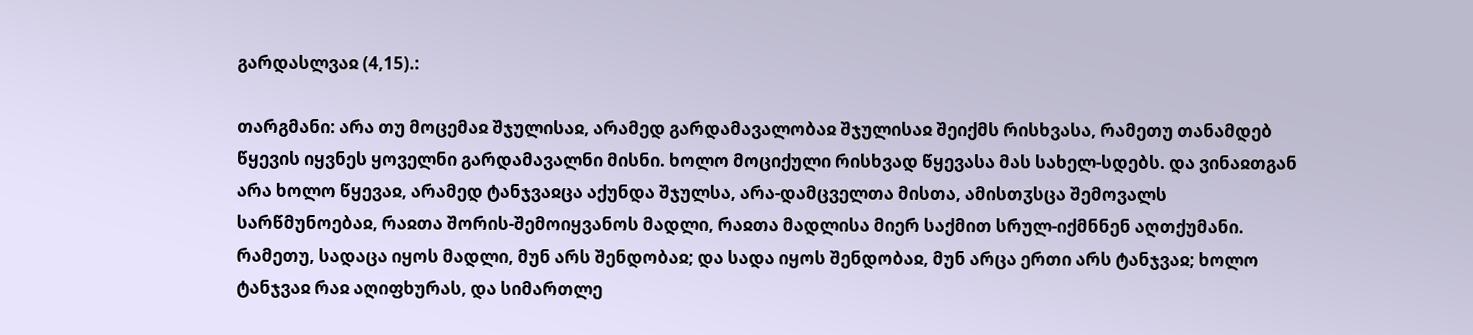გარდასლვაჲ (4,15).:

თარგმანი: არა თუ მოცემაჲ შჯულისაჲ, არამედ გარდამავალობაჲ შჯულისაჲ შეიქმს რისხვასა, რამეთუ თანამდებ წყევის იყვნეს ყოველნი გარდამავალნი მისნი. ხოლო მოციქული რისხვად წყევასა მას სახელ-სდებს. და ვინაჲთგან არა ხოლო წყევაჲ, არამედ ტანჯვაჲცა აქუნდა შჯულსა, არა-დამცველთა მისთა, ამისთჳსცა შემოვალს სარწმუნოებაჲ, რაჲთა შორის-შემოიყვანოს მადლი, რაჲთა მადლისა მიერ საქმით სრულ-იქმნნენ აღთქუმანი. რამეთუ, სადაცა იყოს მადლი, მუნ არს შენდობაჲ; და სადა იყოს შენდობაჲ, მუნ არცა ერთი არს ტანჯვაჲ; ხოლო ტანჯვაჲ რაჲ აღიფხურას, და სიმართლე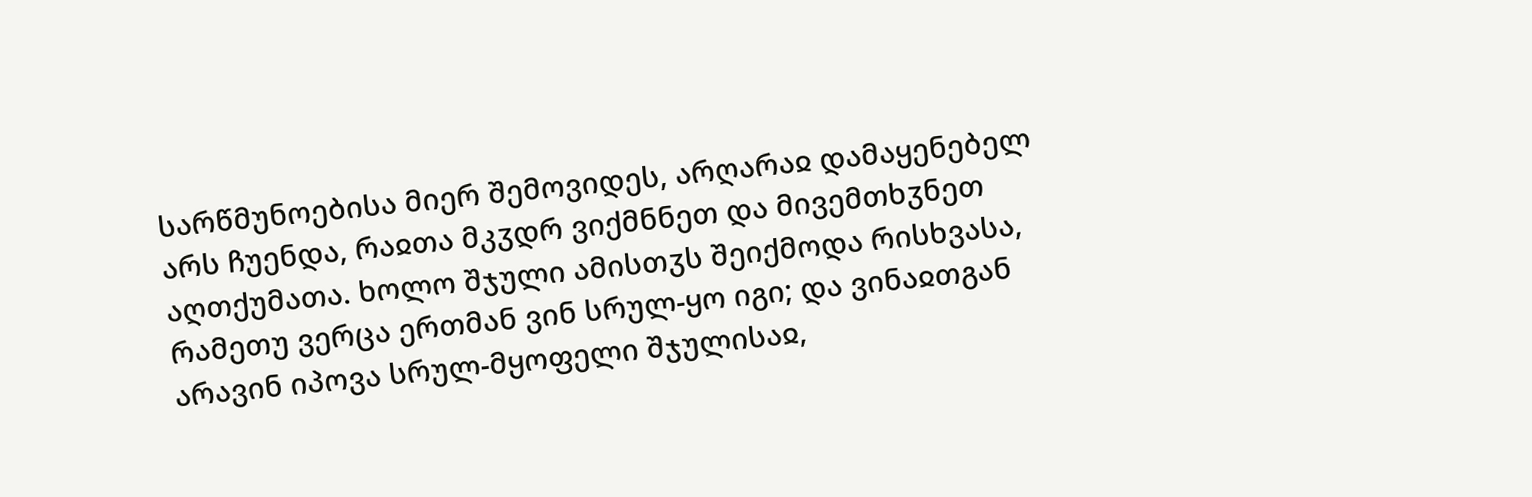სარწმუნოებისა მიერ შემოვიდეს, არღარაჲ დამაყენებელ არს ჩუენდა, რაჲთა მკჳდრ ვიქმნნეთ და მივემთხჳნეთ აღთქუმათა. ხოლო შჯული ამისთჳს შეიქმოდა რისხვასა, რამეთუ ვერცა ერთმან ვინ სრულ-ყო იგი; და ვინაჲთგან არავინ იპოვა სრულ-მყოფელი შჯულისაჲ,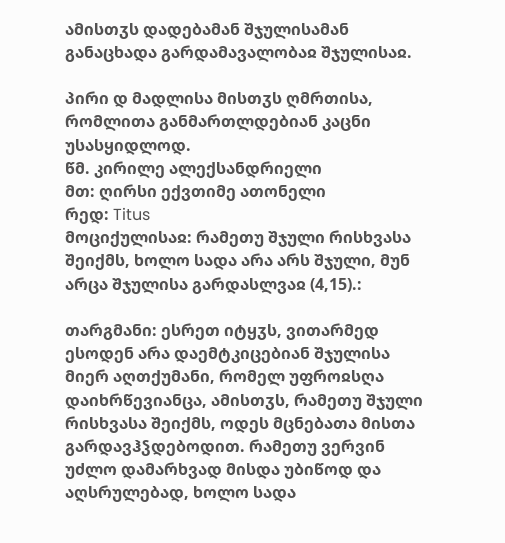ამისთჳს დადებამან შჯულისამან განაცხადა გარდამავალობაჲ შჯულისაჲ.

პირი დ მადლისა მისთჳს ღმრთისა, რომლითა განმართლდებიან კაცნი უსასყიდლოდ.
წმ. კირილე ალექსანდრიელი
მთ: ღირსი ექვთიმე ათონელი
რედ: Titus
მოციქულისაჲ: რამეთუ შჯული რისხვასა შეიქმს, ხოლო სადა არა არს შჯული, მუნ არცა შჯულისა გარდასლვაჲ (4,15).:

თარგმანი: ესრეთ იტყჳს, ვითარმედ ესოდენ არა დაემტკიცებიან შჯულისა მიერ აღთქუმანი, რომელ უფროჲსღა დაიხრწევიანცა, ამისთჳს, რამეთუ შჯული რისხვასა შეიქმს, ოდეს მცნებათა მისთა გარდავჰჴდებოდით. რამეთუ ვერვინ უძლო დამარხვად მისდა უბიწოდ და აღსრულებად, ხოლო სადა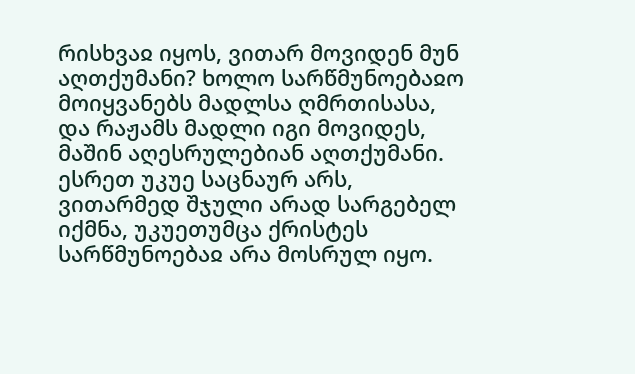რისხვაჲ იყოს, ვითარ მოვიდენ მუნ აღთქუმანი? ხოლო სარწმუნოებაჲო მოიყვანებს მადლსა ღმრთისასა, და რაჟამს მადლი იგი მოვიდეს, მაშინ აღესრულებიან აღთქუმანი. ესრეთ უკუე საცნაურ არს, ვითარმედ შჯული არად სარგებელ იქმნა, უკუეთუმცა ქრისტეს სარწმუნოებაჲ არა მოსრულ იყო.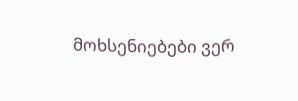მოხსენიებები ვერ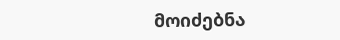მოიძებნა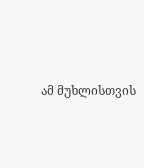ამ მუხლისთვის